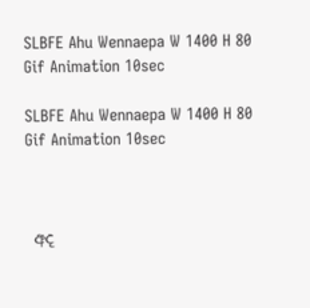SLBFE Ahu Wennaepa W 1400 H 80 Gif Animation 10sec

SLBFE Ahu Wennaepa W 1400 H 80 Gif Animation 10sec



 අද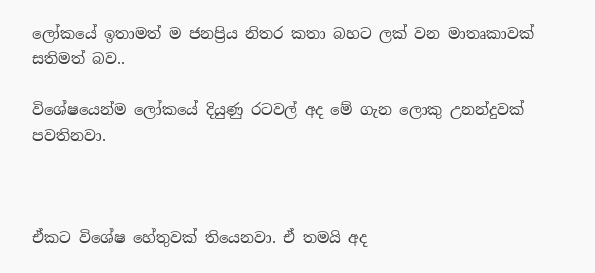ලෝකයේ ඉතාමත් ම ජනප්‍රිය නිතර කතා බහට ලක් වන මාතෘකාවක් සතිමත් බව..

විශේෂයෙන්ම ලෝකයේ දියුණු රටවල් අද මේ ගැන ලොකු උනන්දුවක් පවතිනවා.



ඒකට විශේෂ හේතුවක් තියෙනවා. ඒ තමයි අද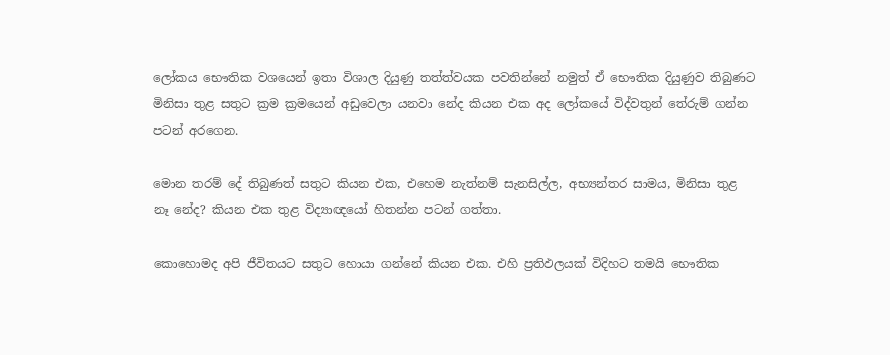ලෝකය භෞතික වශයෙන් ඉතා විශාල දියුණු තත්ත්වයක පවතින්නේ නමුත් ඒ භෞතික දියුණුව තිබුණට මිනිසා තුළ සතුට ක්‍රම ක්‍රමයෙන් අඩුවෙලා යනවා නේද කියන එක අද ලෝකයේ විද්වතුන් තේරුම් ගන්න පටන් අරගෙන.

මොන තරම් දේ තිබුණත් සතුට කියන එක, එහෙම නැත්නම් සැනසිල්ල, අභ්‍යන්තර සාමය, මිනිසා තුළ නෑ නේද? කියන එක තුළ විද්‍යාඥයෝ හිතන්න පටන් ගත්තා.

කොහොමද අපි ජීවිතයට සතුට හොයා ගන්නේ කියන එක. එහි ප්‍රතිඵලයක් විදිහට තමයි භෞතික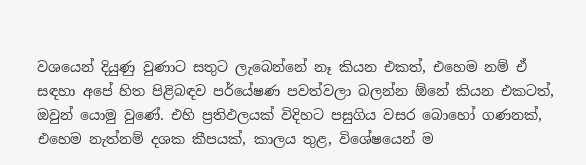වශයෙන් දියුණු වුණාට සතුට ලැබෙන්නේ නෑ කියන එකත්, එහෙම නම් ඒ සඳහා අපේ හිත පිළිබඳව පර්යේෂණ පවත්වලා බලන්න ඕනේ කියන එකටත්, ඔවුන් යොමු වුණේ. එහි ප්‍රතිඵලයක් විදිහට පසුගිය වසර බොහෝ ගණනක්, එහෙම නැත්නම් දශක කීපයක්, කාලය තුළ, විශේෂයෙන් ම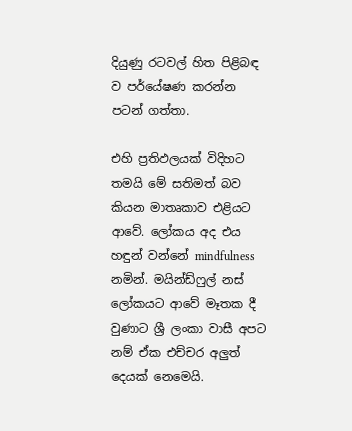දියුණු රටවල් හිත පිළිබඳ ව පර්යේෂණ කරන්න පටන් ගත්තා.

එහි ප්‍රතිඵලයක් විදිහට තමයි මේ සතිමත් බව කියන මාතෘකාව එළියට ආවේ. ලෝකය අද එය හඳුන් වන්නේ mindfulness නමින්. මයින්ඩ්ෆුල් නස් ලෝකයට ආවේ මෑතක දී වුණාට ශ්‍රී ලංකා වාසී අපට නම් ඒක එච්චර අලුත් දෙයක් නෙමෙයි.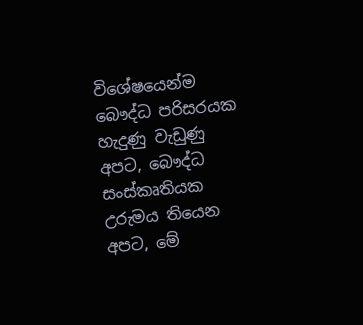විශේෂයෙන්ම බෞද්ධ පරිසරයක හැදුණු වැඩුණු අපට, බෞද්ධ සංස්කෘතියක උරුමය තියෙන අපට, මේ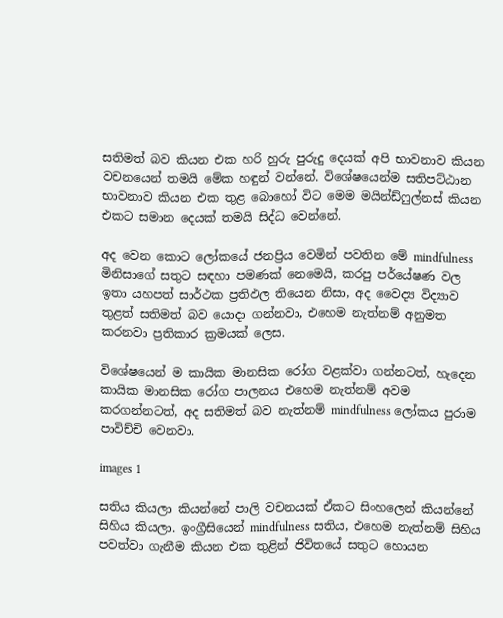සතිමත් බව කියන එක හරි හුරු පුරුදු දෙයක් අපි භාවනාව කියන වචනයෙන් තමයි මේක හඳුන් වන්නේ. විශේෂයෙන්ම සතිපට්ඨාන භාවනාව කියන එක තුළ බොහෝ විට මෙම මයින්ඩ්ෆුල්නස් කියන එකට සමාන දෙයක් තමයි සිද්ධ වෙන්නේ.

අද වෙන කොට ලෝකයේ ජනප්‍රිය වෙමින් පවතින මේ mindfulness මිනිසාගේ සතුට සඳහා පමණක් නෙමෙයි, කරපු පර්යේෂණ වල ඉතා යහපත් සාර්ථක ප්‍රතිඵල තියෙන නිසා, අද වෛද්‍ය විද්‍යාව තුළත් සතිමත් බව යොදා ගන්නවා, එහෙම නැත්නම් අනුමත කරනවා ප්‍රතිකාර ක්‍රමයක් ලෙස.

විශේෂයෙන් ම කායික මානසික රෝග වළක්වා ගන්නටත්, හැදෙන කායික මානසික රෝග පාලනය එහෙම නැත්නම් අවම කරගන්නටත්, අද සතිමත් බව නැත්නම් mindfulness ලෝකය පුරාම පාවිච්චි වෙනවා.

images 1

සතිය කියලා කියන්නේ පාලි වචනයක් ඒකට සිංහලෙන් කියන්නේ සිහිය කියලා. ඉංග්‍රීසියෙන් mindfulness සතිය, එහෙම නැත්නම් සිහිය පවත්වා ගැනීම කියන එක තුළින් ජිවිතයේ සතුට හොයන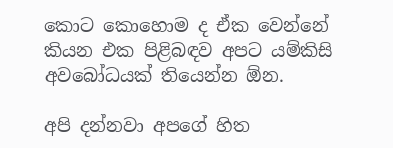කොට කොහොම ද ඒක වෙන්නේ කියන එක පිළිබඳව අපට යම්කිසි අවබෝධයක් තියෙන්න ඕන.

අපි දන්නවා අපගේ හිත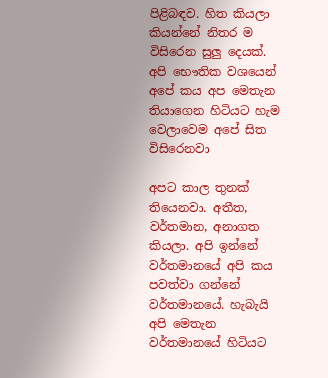පිළිබඳව. හිත කියලා කියන්නේ නිතර ම විසිරෙන සුලු දෙයක්. අපි භෞතික වශයෙන් අපේ කය අප මෙතැන තියාගෙන හිටියට හැම වෙලාවෙම අපේ සිත විසිරෙනවා

අපට කාල තුනක් තියෙනවා. අතීත, වර්තමාන, අනාගත කියලා. අපි ඉන්නේ වර්තමානයේ අපි කය පවත්වා ගන්නේ වර්තමානයේ. හැබැයි අපි මෙතැන වර්තමානයේ හිටියට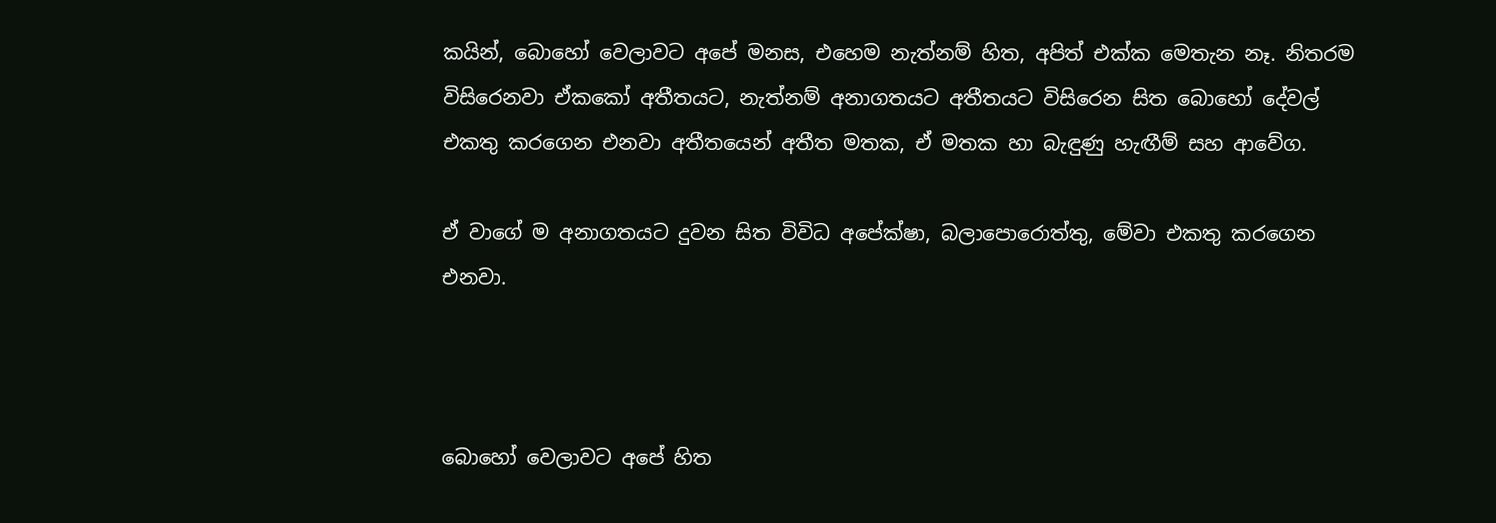කයින්, බොහෝ වෙලාවට අපේ මනස, එහෙම නැත්නම් හිත, අපිත් එක්ක මෙතැන නෑ. නිතරම විසිරෙනවා ඒකකෝ අතීතයට, නැත්නම් අනාගතයට අතීතයට විසිරෙන සිත බොහෝ දේවල් එකතු කරගෙන එනවා අතීතයෙන් අතීත මතක, ඒ මතක හා බැඳුණු හැඟීම් සහ ආවේග.

ඒ වාගේ ම අනාගතයට දුවන සිත විවිධ අපේක්ෂා, බලාපොරොත්තු, මේවා එකතු කරගෙන එනවා.



බොහෝ වෙලාවට අපේ හිත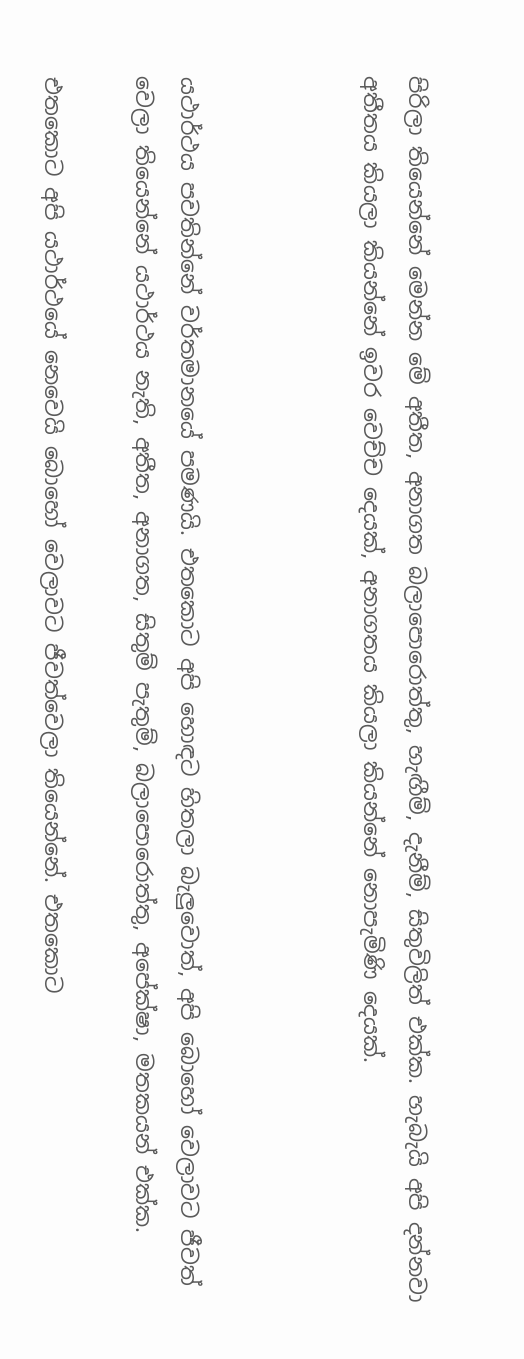පිරිලා තියෙන්නේ මෙන්න මේ අතීත, අනාගත බලාපොරොත්තු, හැඟීම්, දැනීම්, සිතුවිලිත් එක්ක. හැබැයි අපි දන්නවා අතීතය කියලා කියන්නේ ඉවර වෙච්ච දෙයක්, අනාගතය කියලා කියන්නේ නොපැමිණි දෙයක්.



යථාර්ථය පවතින්නේ වර්තමානයේ පමණයි. එතකොට අපි හොඳට හිතලා බැලුවොත්, අපි බොහෝ වෙලාවට ජීවත් වෙලා තියෙන්නේ යථාර්ථය නැති, අතීත, අනාගත, සිතුම් පැතුම්, බලාපොරොත්තු, අපේක්ෂා, මතකයන් එක්ක.

එතකොට අපි යථාර්ථයේ නෙවෙයි බොහෝ වෙලාවට ජීවත්වෙලා තියෙන්නේ. එතකොට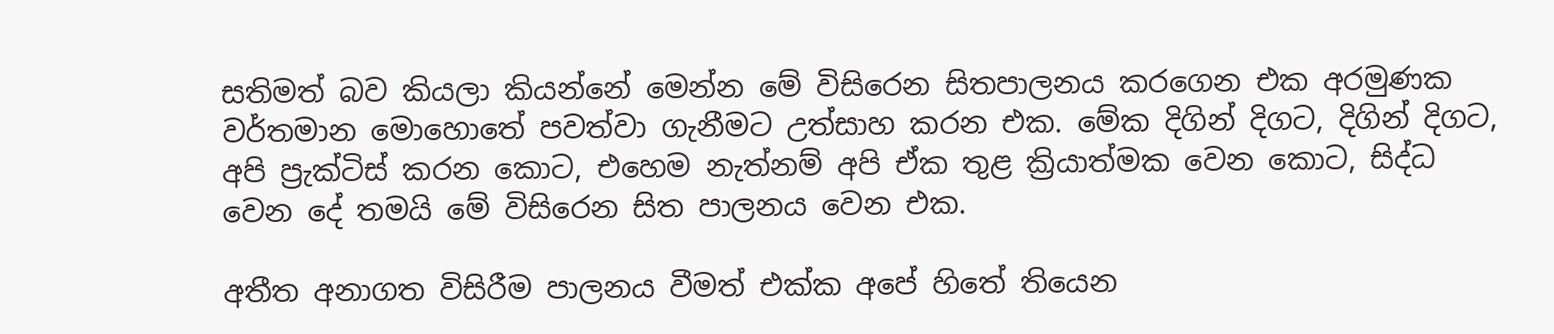සතිමත් බව කියලා කියන්නේ මෙන්න මේ විසිරෙන සිතපාලනය කරගෙන එක අරමුණක වර්තමාන මොහොතේ පවත්වා ගැනීමට උත්සාහ කරන එක. මේක දිගින් දිගට, දිගින් දිගට, අපි ප්‍රැක්ටිස් කරන කොට, එහෙම නැත්නම් අපි ඒක තුළ ක්‍රියාත්මක වෙන කොට, සිද්ධ වෙන දේ තමයි මේ විසිරෙන සිත පාලනය වෙන එක.

අතීත අනාගත විසිරීම පාලනය වීමත් එක්ක අපේ හිතේ තියෙන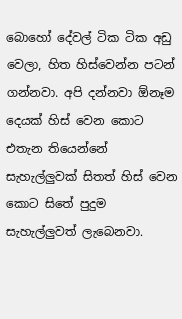බොහෝ දේවල් ටික ටික අඩු වෙලා, හිත හිස්වෙන්න පටන් ගන්නවා. අපි දන්නවා ඕනෑම දෙයක් හිස් වෙන කොට එතැන තියෙන්නේ සැහැල්ලුවක් සිතත් හිස් වෙන කොට සිතේ පුදුම සැහැල්ලුවත් ලැබෙනවා.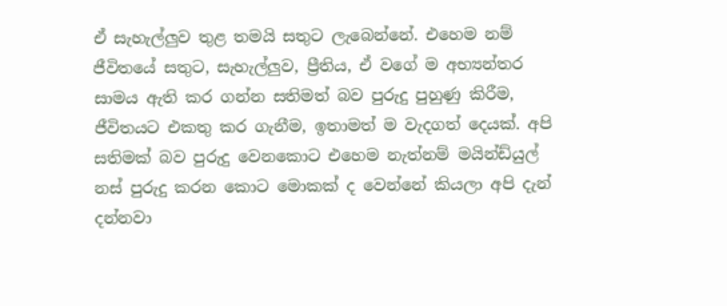ඒ සැහැල්ලුව තුළ තමයි සතුට ලැබෙන්නේ. එහෙම නම් ජීවිතයේ සතුට, සැහැල්ලුව, ප්‍රීතිය, ඒ වගේ ම අභ්‍යන්තර සාමය ඇති කර ගන්න සතිමත් බව පුරුදු පුහුණු කිරීම, ජීවිතයට එකතු කර ගැනීම, ඉතාමත් ම වැදගත් දෙයක්. අපි සතිමක් බව පුරුදු වෙනකොට එහෙම නැත්නම් මයින්ඩ්යුල් නස් පුරුදු කරන කොට මොකක් ද වෙන්නේ කියලා අපි දැන් දන්නවා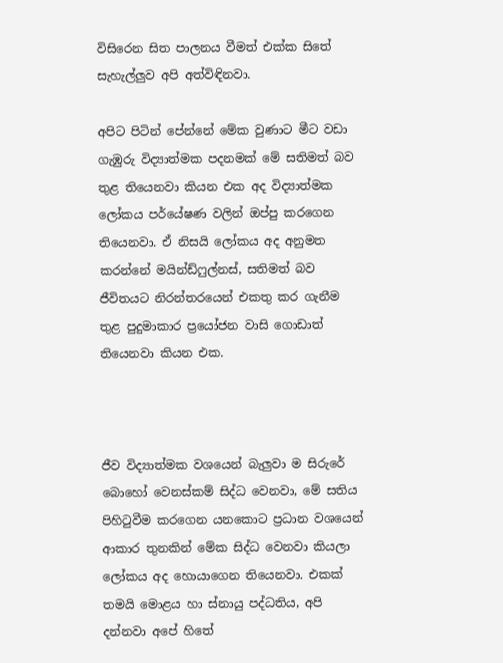විසිරෙන සිත පාලනය වීමත් එක්ක සිතේ සැහැල්ලුව අපි අත්විඳිනවා.

අපිට පිටින් පේන්නේ මේක වුණාට මීට වඩා ගැඹුරු විද්‍යාත්මක පදනමක් මේ සතිමත් බව තුළ තියෙනවා කියන එක අද විද්‍යාත්මක ලෝකය පර්යේෂණ වලින් ඔප්පු කරගෙන තියෙනවා. ඒ නිසයි ලෝකය අද අනුමත කරන්නේ මයින්ඩ්ෆුල්නස්, සතිමත් බව ජීවිතයට නිරන්තරයෙන් එකතු කර ගැනීම තුළ පුදුමාකාර ප්‍රයෝජන වාසි ගොඩාත් තියෙනවා කියන එක.



ජීව විද්‍යාත්මක වශයෙන් බැලුවා ම සිරුරේ බොහෝ වෙනස්කම් සිද්ධ වෙනවා, මේ සතිය පිහිටුවීම කරගෙන යනකොට ප්‍රධාන වශයෙන් ආකාර තුනකින් මේක සිද්ධ වෙනවා කියලා ලෝකය අද හොයාගෙන තියෙනවා. එකක් තමයි මොළය හා ස්නායු පද්ධතිය, අපි දන්නවා අපේ හිතේ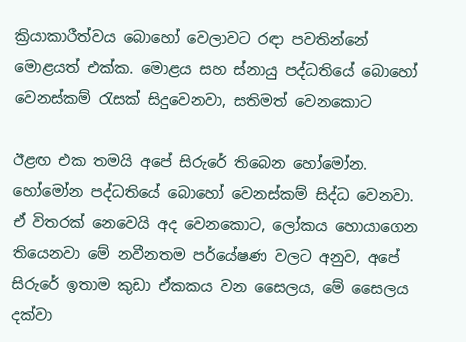ක්‍රියාකාරීත්වය බොහෝ වෙලාවට රඳා පවතින්නේ මොළයත් එක්ක. මොළය සහ ස්නායු පද්ධතියේ බොහෝ වෙනස්කම් රැසක් සිදුවෙනවා, සතිමත් වෙනකොට

ඊළඟ එක තමයි අපේ සිරුරේ තිබෙන හෝමෝන. හෝමෝන පද්ධතියේ බොහෝ වෙනස්කම් සිද්ධ වෙනවා. ඒ විතරක් නෙවෙයි අද වෙනකොට, ලෝකය හොයාගෙන තියෙනවා මේ නවීනතම පර්යේෂණ වලට අනුව, අපේ සිරුරේ ඉතාම කුඩා ඒකකය වන සෛලය, මේ සෛලය දක්වා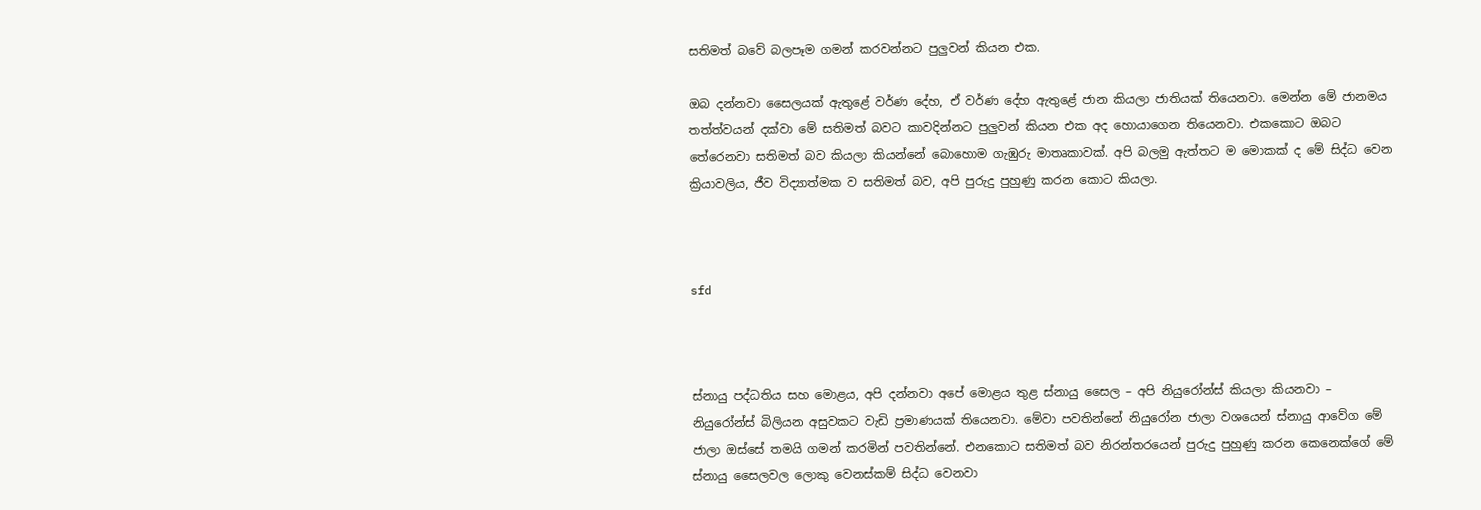සතිමත් බවේ බලපෑම ගමන් කරවන්නට පුලුවන් කියන එක.

ඔබ දන්නවා සෛලයක් ඇතුළේ වර්ණ දේහ, ඒ වර්ණ දේහ ඇතුළේ ජාන කියලා ජාතියක් තියෙනවා. මෙන්න මේ ජානමය තත්ත්වයන් දක්වා මේ සතිමත් බවට කාවදින්නට පුලුවන් කියන එක අද හොයාගෙන තියෙනවා. එකකොට ඔබට තේරෙනවා සතිමත් බව කියලා කියන්නේ බොහොම ගැඹුරු මාතෘකාවක්. අපි බලමු ඇත්තට ම මොකක් ද මේ සිද්ධ වෙන ක්‍රියාවලිය, ජීව විද්‍යාත්මක ව සතිමත් බව, අපි පුරුදු පුහුණු කරන කොට කියලා.



sfd



ස්නායු පද්ධතිය සහ මොළය, අපි දන්නවා අපේ මොළය තුළ ස්නායු සෛල – අපි නියුරෝන්ස් කියලා කියනවා – නියුරෝන්ස් බිලියන අසුවකට වැඩි ප්‍රමාණයක් තියෙනවා. මේවා පවතින්නේ නියුරෝන ජාලා වශයෙන් ස්නායු ආවේග මේ ජාලා ඔස්සේ තමයි ගමන් කරමින් පවතින්නේ. එනකොට සතිමත් බව නිරන්තරයෙන් පුරුදු පුහුණු කරන කෙනෙක්ගේ මේ ස්නායු සෛලවල ලොකු වෙනස්කම් සිද්ධ වෙනවා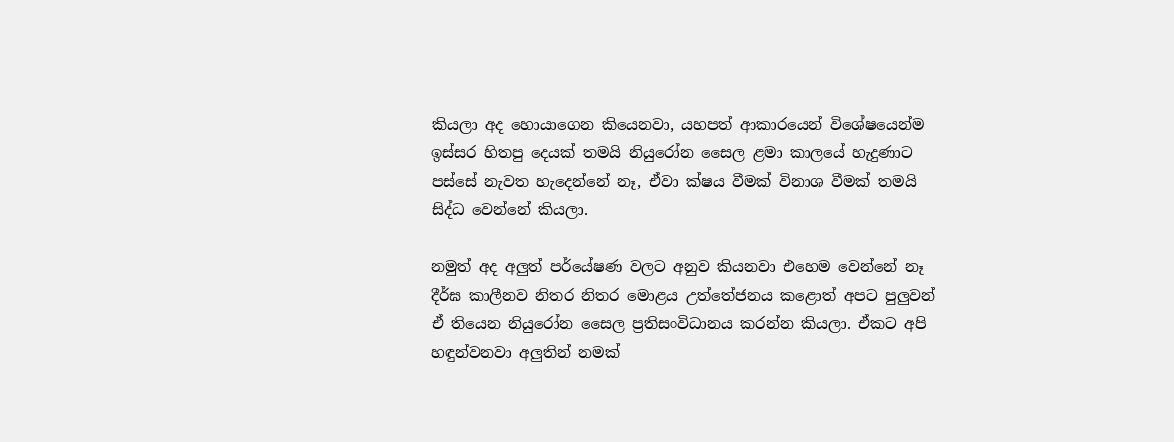කියලා අද හොයාගෙන කියෙනවා, යහපත් ආකාරයෙන් විශේෂයෙන්ම ඉස්සර හිතපු දෙයක් තමයි නියුරෝන සෛල ළමා කාලයේ හැදුණාට පස්සේ නැවත හැදෙන්නේ නෑ, ඒවා ක්ෂය වීමක් විනාශ වීමක් තමයි සිද්ධ වෙන්නේ කියලා.

නමුත් අද අලුත් පර්යේෂණ වලට අනුව කියනවා එහෙම වෙන්නේ නෑ දීර්ඝ කාලීනව නිතර නිතර මොළය උත්තේජනය කළොත් අපට පුලුවන් ඒ තියෙන නියුරෝන සෛල ප්‍රතිසංවිධානය කරන්න කියලා. ඒකට අපි හඳුන්වනවා අලුතින් නමක්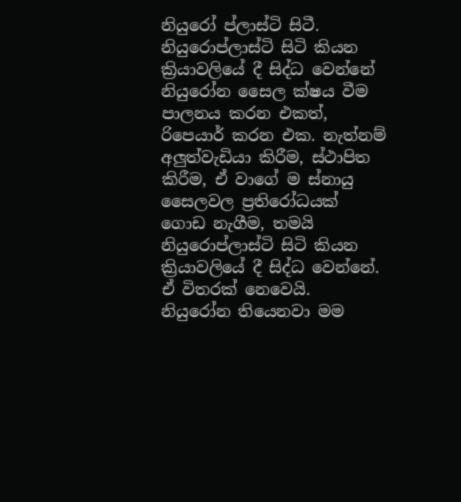නියුරෝ ප්ලාස්ටි සිටී. නියුරොප්ලාස්ටි සිටි කියන ක්‍රියාවලියේ දී සිද්ධ වෙන්නේ නියුරෝන සෛල ක්ෂය වීම පාලනය කරන එකත්, රිපෙයාර් කරන එක. නැත්නම් අලුත්වැඩියා කිරීම, ස්ථාපිත කිරීම, ඒ වාගේ ම ස්නායු සෛලවල ප්‍රතිරෝධයක් ගොඩ නැගීම, තමයි නියුරොප්ලාස්ටි සිටි කියන ක්‍රියාවලියේ දී සිද්ධ වෙන්නේ. ඒ විතරක් නෙවෙයි. නියුරෝන තියෙනවා මම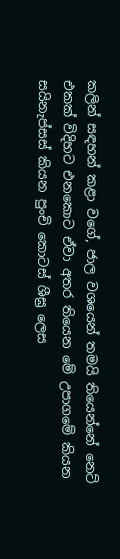කලින් සඳහන් කළා වගේ, ජාල වශයෙන් තමයි තියෙන්නේ නෙට් එකක් විදිහට එනකොට ඒවා අතර තියෙන මේ උපාගමේ කියන සයිනැප්සස් කියන පුංචි කොටස් ශීඝ්‍ර ලෙස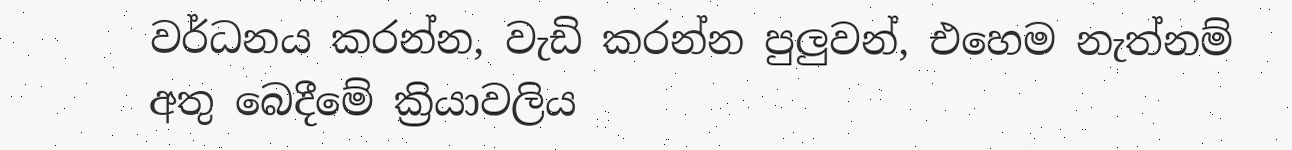වර්ධනය කරන්න, වැඩි කරන්න පුලුවන්, එහෙම නැත්නම් අතු බෙදීමේ ක්‍රියාවලිය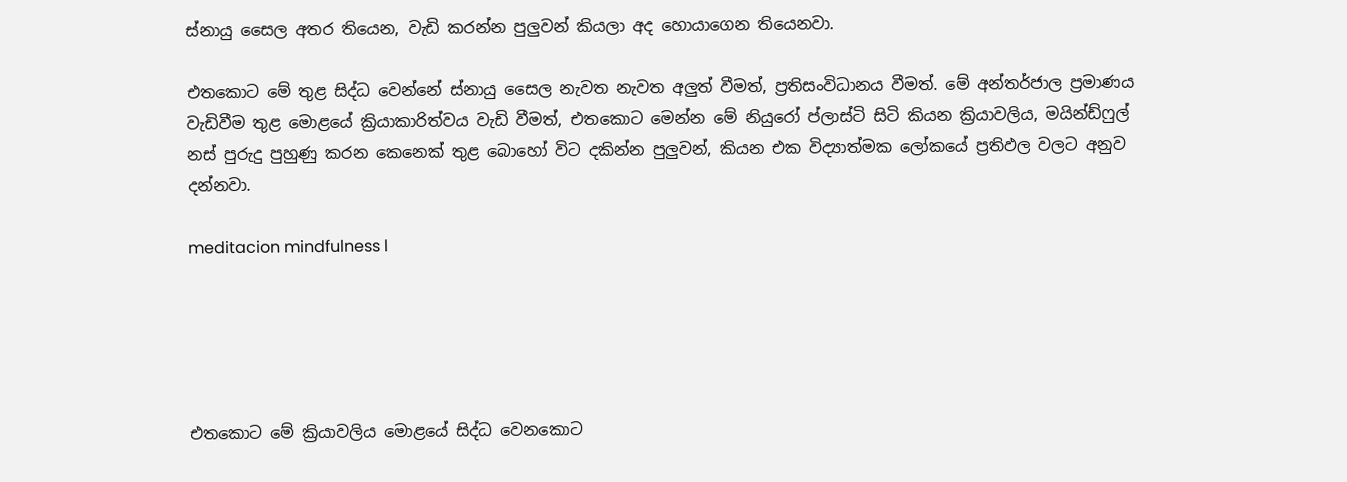ස්නායු සෛල අතර තියෙන, වැඩි කරන්න පුලුවන් කියලා අද හොයාගෙන තියෙනවා.

එතකොට මේ තුළ සිද්ධ වෙන්නේ ස්නායු සෛල නැවත නැවත අලුත් වීමත්, ප්‍රතිසංවිධානය වීමත්. මේ අන්තර්ජාල ප්‍රමාණය වැඩිවීම තුළ මොළයේ ක්‍රියාකාරිත්වය වැඩි වීමත්, එතකොට මෙන්න මේ නියුරෝ ප්ලාස්ටි සිටි කියන ක්‍රියාවලිය, මයින්ඩ්ෆුල් නස් පුරුදු පුහුණු කරන කෙනෙක් තුළ බොහෝ විට දකින්න පුලුවන්, කියන එක විද්‍යාත්මක ලෝකයේ ප්‍රතිඵල වලට අනුව දන්නවා.

meditacion mindfulness l





එතකොට මේ ක්‍රියාවලිය මොළයේ සිද්ධ වෙනකොට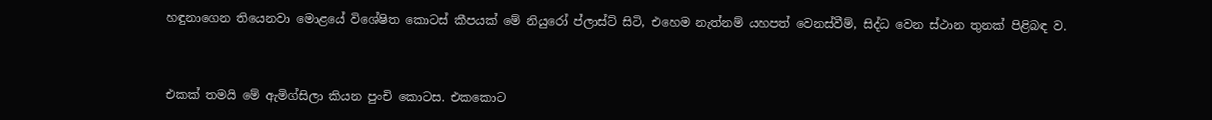හඳුනාගෙන තියෙනවා මොළයේ විශේෂිත කොටස් කීපයක් මේ නියුරෝ ප්ලාස්ට් සිටි, එහෙම නැත්නම් යහපත් වෙනස්වීම්, සිද්ධ වෙන ස්ථාන තුනක් පිළිබඳ ව.



එකක් තමයි මේ ඇමිග්සිලා කියන පුංචි කොටස. එකකොට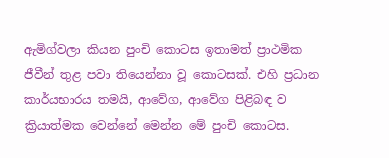ඇමිග්වලා කියන පුංචි කොටස ඉතාමත් ප්‍රාථමික ජීවීන් තුළ පවා තියෙන්නා වූ කොටසක්. එහි ප්‍රධාන කාර්යභාරය තමයි, ආවේග, ආවේග පිළිබඳ ව ක්‍රියාත්මක වෙන්නේ මෙන්න මේ පුංචි කොටස.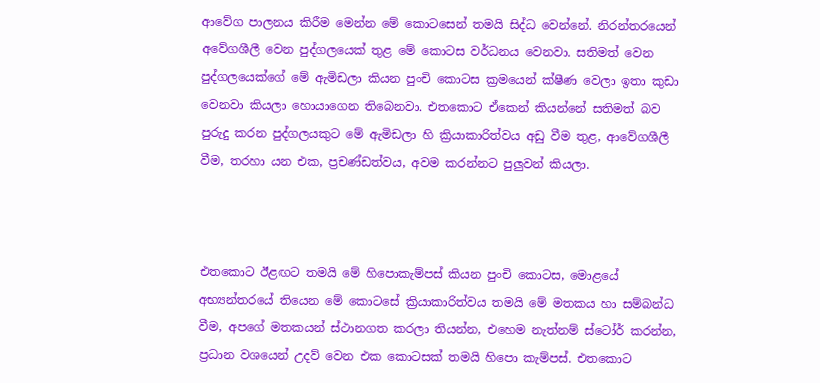ආවේග පාලනය කිරීම මෙන්න මේ කොටසෙන් තමයි සිද්ධ වෙන්නේ. නිරන්තරයෙන් අවේගශීලී වෙන පුද්ගලයෙක් තුළ මේ කොටස වර්ධනය වෙනවා. සතිමත් වෙන පුද්ගලයෙක්ගේ මේ ඇමිඩලා කියන පුංචි කොටස ක්‍රමයෙන් ක්ෂීණ වෙලා ඉතා කුඩා වෙනවා කියලා හොයාගෙන තිබෙනවා. එතකොට ඒකෙන් කියන්නේ සතිමත් බව පුරුදු කරන පුද්ගලයකුට මේ ඇමිඩලා හි ක්‍රියාකාරිත්වය අඩු වීම තුළ, ආවේගශීලී වීම, තරහා යන එක, ප්‍රචණ්ඩත්වය, අවම කරන්නට පුලුවන් කියලා.



එතකොට ඊළඟට තමයි මේ හිපොකැම්පස් කියන පුංචි කොටස, මොළයේ අභ්‍යන්තරයේ තියෙන මේ කොටසේ ක්‍රියාකාරිත්වය තමයි මේ මතකය හා සම්බන්ධ වීම, අපගේ මතකයන් ස්ථානගත කරලා තියන්න, එහෙම නැත්නම් ස්ටෝර් කරන්න, ප්‍රධාන වශයෙන් උදව් වෙන එක කොටසක් තමයි හිපො කැම්පස්. එතකොට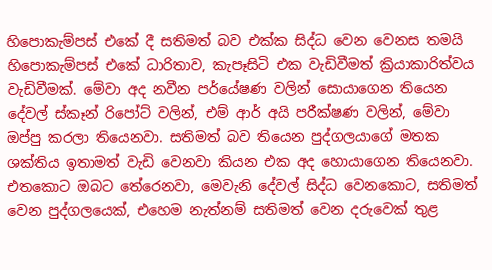හිපොකැම්පස් එකේ දී සතිමත් බව එක්ක සිද්ධ වෙන වෙනස තමයි හිපොකැම්පස් එකේ ධාරිතාව, කැපෑසිටි එක වැඩිවීමත් ක්‍රියාකාරිත්වය වැඩිවීමක්. මේවා අද නවීන පර්යේෂණ වලින් සොයාගෙන තියෙන දේවල් ස්කෑන් රිපෝට් වලින්, එම් ආර් අයි පරීක්ෂණ වලින්, මේවා ඔප්පු කරලා තියෙනවා. සතිමත් බව තියෙන පුද්ගලයාගේ මතක ශක්තිය ඉතාමත් වැඩි වෙනවා කියන එක අද හොයාගෙන තියෙනවා. එතකොට ඔබට තේරෙනවා, මෙවැනි දේවල් සිද්ධ වෙනකොට, සතිමත් වෙන පුද්ගලයෙක්, එහෙම නැත්නම් සතිමත් වෙන දරුවෙක් තුළ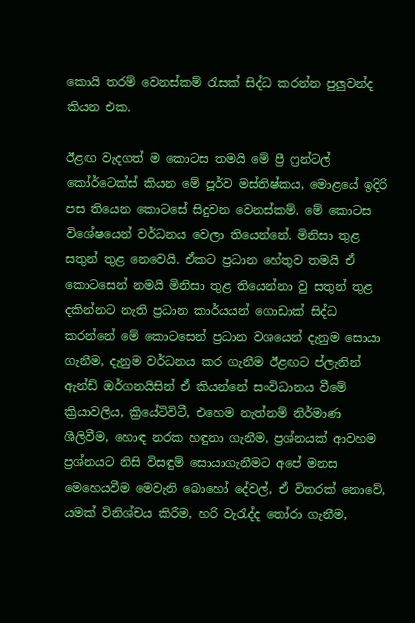කොයි තරම් වෙනස්කම් රැසක් සිද්ධ කරන්න පුලුවන්ද කියන එක.

ඊළඟ වැදගත් ම කොටස තමයි මේ ප්‍රී ෆ්‍රන්ටල් කෝර්ටෙක්ස් කියන මේ පූර්ව මස්තිෂ්කය, මොළයේ ඉදිරි පස තියෙන කොටසේ සිදුවන වෙනස්කම්. මේ කොටස විශේෂයෙන් වර්ධනය වෙලා තියෙන්නේ. මිනිසා තුළ සතුන් තුළ නෙවෙයි. ඒකට ප්‍රධාන හේතුව තමයි ඒ කොටසෙන් නමයි මිනිසා තුළ තියෙන්නා වු සතුන් තුළ දකින්නට නැති ප්‍රධාන කාර්යයන් ගොඩාක් සිද්ධ කරන්නේ මේ කොටසෙන් ප්‍රධාන වශයෙන් දැනුම සොයා ගැනීම, දැනුම වර්ධනය කර ගැනීම ඊළඟට ප්ලැනින් ඇන්ඩ් ඔර්ගනයිසින් ඒ කියන්නේ සංවිධානය වීමේ ක්‍රියාවලිය, ක්‍රියේටිවිටී, එහෙම නැත්නම් නිර්මාණ ශීලිවීම, හොඳ නරක හඳුනා ගැනීම, ප්‍රශ්නයක් ආවහම ප්‍රශ්නයට නිසි විසඳුම් සොයාගැනීමට අපේ මනස මෙහෙයවීම මෙවැනි බොහෝ දේවල්, ඒ විතරක් නොවේ, යමක් විනිශ්චය කිරීම, හරි වැරැද්ද තෝරා ගැනීම,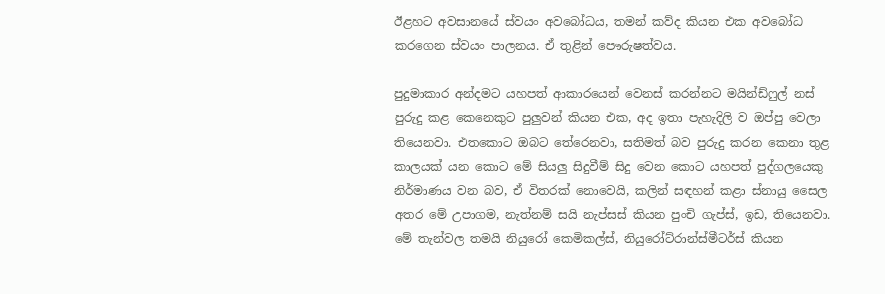ඊළහට අවසානයේ ස්වයං අවබෝධය, තමන් කව්ද කියන එක අවබෝධ කරගෙන ස්වයං පාලනය. ඒ තුළින් පෞරුෂත්වය.

පුදුමාකාර අන්දමට යහපත් ආකාරයෙන් වෙනස් කරන්නට මයින්ඩ්ෆුල් නස් පුරුදු කළ කෙනෙකුට පුලුවන් කියන එක, අද ඉතා පැහැදිලි ව ඔප්පු වෙලා තියෙනවා. එතකොට ඔබට තේරෙනවා, සතිමත් බව පුරුදු කරන කෙනා තුළ කාලයක් යන කොට මේ සියලු සිදුවීම් සිදු වෙන කොට යහපත් පුද්ගලයෙකු නිර්මාණය වන බව, ඒ විතරක් නොවෙයි, කලින් සඳහන් කළා ස්නායු සෛල අතර මේ උපාගම, නැත්නම් සයි නැප්සස් කියන පුංචි ගැප්ස්, ඉඩ, තියෙනවා. මේ තැන්වල තමයි නියුරෝ කෙමිකල්ස්, නියුරෝට්රාන්ස්මීටර්ස් කියන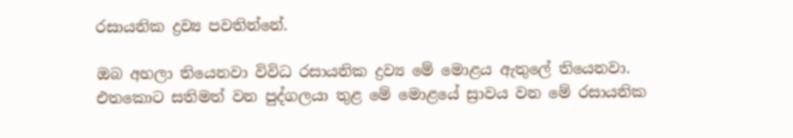රසායනික ද්‍රව්‍ය පවතින්නේ.

ඔබ අහලා තියෙනවා විවිධ රසායනික ද්‍රව්‍ය මේ මොළය ඇතුලේ තියෙනවා. එතකොට සතිමත් වන පුද්ගලයා තුළ මේ මොළයේ ස්‍රාවය වන මේ රසායනික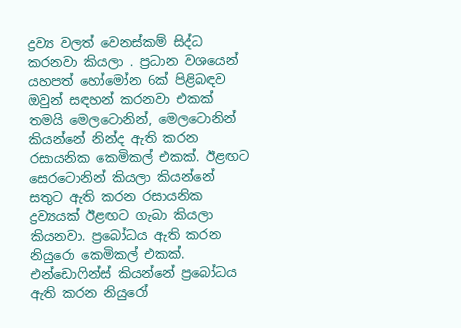ද්‍රව්‍ය වලත් වෙනස්කම් සිද්ධ කරනවා කියලා . ප්‍රධාන වශයෙන් යහපත් හෝමෝන 6ක් පිළිබඳව ඔවුන් සඳහන් කරනවා එකක් තමයි මෙලටොනින්, මෙලටොනින් කියන්නේ නින්ද ඇති කරන රසායනික කෙමිකල් එකක්. ඊළඟට සෙරටොනින් කියලා කියන්නේ සතුට ඇති කරන රසායනික ද්‍රව්‍යයක් ඊළඟට ගැබා කියලා කියනවා. ප්‍රබෝධය ඇති කරන නියුරො කෙමිකල් එකක්. එන්ඩොෆින්ස් කියන්නේ ප්‍රබෝධය ඇති කරන නියුරෝ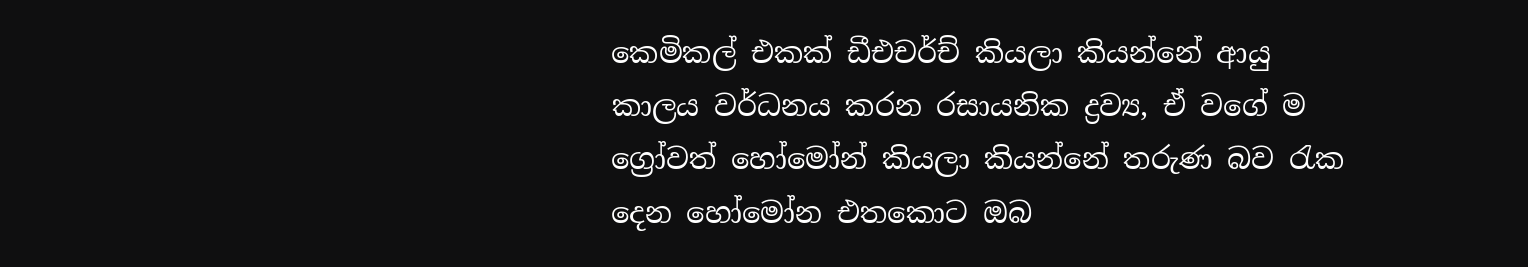කෙමිකල් එකක් ඩීඑචර්ච් කියලා කියන්නේ ආයු කාලය වර්ධනය කරන රසායනික ද්‍රව්‍ය, ඒ වගේ ම ග්‍රෝවත් හෝමෝන් කියලා කියන්නේ තරුණ බව රැක දෙන හෝමෝන එතකොට ඔබ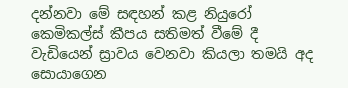දන්නවා මේ සඳහන් කළ නියුරෝ කෙමිකල්ස් කීපය සතිමත් වීමේ දී වැඩියෙන් ස්‍රාවය වෙනවා කියලා තමයි අද සොයාගෙන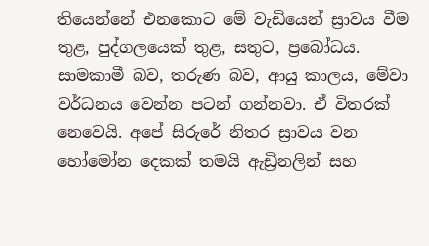තියෙන්නේ එනකොට මේ වැඩියෙන් ස්‍රාවය වීම තුළ, පුද්ගලයෙක් තුළ, සතුට, ප්‍රබෝධය. සාමකාමී බව, තරුණ බව, ආයු කාලය, මේවා වර්ධනය වෙන්න පටන් ගන්නවා. ඒ විතරක් නෙවෙයි. අපේ සිරුරේ නිතර ස්‍රාවය වන හෝමෝන දෙකක් තමයි ඇඩ්‍රිනලින් සහ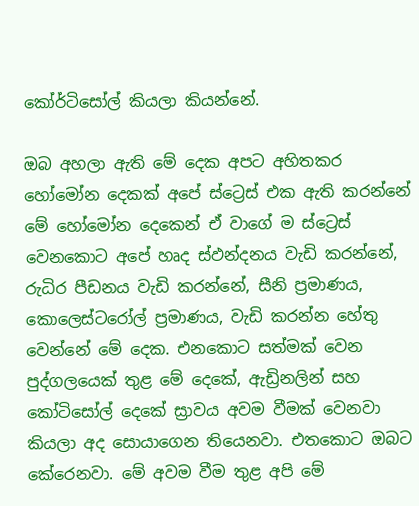කෝර්ටිසෝල් කියලා කියන්නේ.

ඔබ අහලා ඇති මේ දෙක අපට අහිතකර හෝමෝන දෙකක් අපේ ස්ට්‍රෙස් එක ඇති කරන්නේ මේ හෝමෝන දෙකෙන් ඒ වාගේ ම ස්ට්‍රෙස් වෙනකොට අපේ හෘද ස්ඵන්දනය වැඩි කරන්නේ, රුධිර පීඩනය වැඩි කරන්නේ, සීනි ප්‍රමාණය, කොලෙස්ටරෝල් ප්‍රමාණය, වැඩි කරන්න හේතු වෙන්නේ මේ දෙක. එනකොට සත්මක් වෙන පුද්ගලයෙක් තුළ මේ දෙකේ, ඇඩ්‍රිනලින් සහ කෝටිසෝල් දෙකේ ස්‍රාවය අවම වීමක් වෙනවා කියලා අද සොයාගෙන තියෙනවා. එතකොට ඔබට කේරෙනවා. මේ අවම වීම තුළ අපි මේ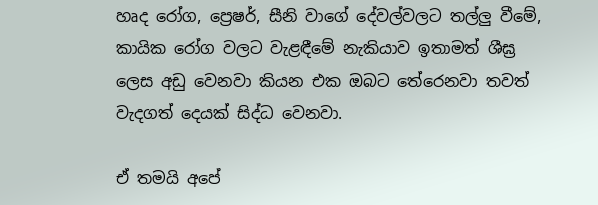හෘද රෝග, ප්‍රෙෂර්, සීනි වාගේ දේවල්වලට තල්ලු වීමේ, කායික රෝග වලට වැළඳීමේ නැකියාව ඉතාමත් ශීඝ්‍ර ලෙස අඩු වෙනවා කියන එක ඔබට තේරෙනවා තවත් වැදගත් දෙයක් සිද්ධ වෙනවා.

ඒ තමයි අපේ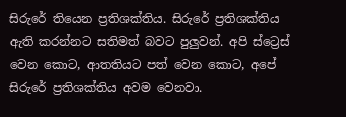සිරුරේ තියෙන ප්‍රතිශක්තිය. සිරුරේ ප්‍රතිශක්තිය ඇති කරන්නට සතිමත් බවට පුලුවන්. අපි ස්ට්‍රෙස් වෙන කොට, ආතතියට පත් වෙන කොට, අපේ සිරුරේ ප්‍රතිශක්තිය අවම වෙනවා.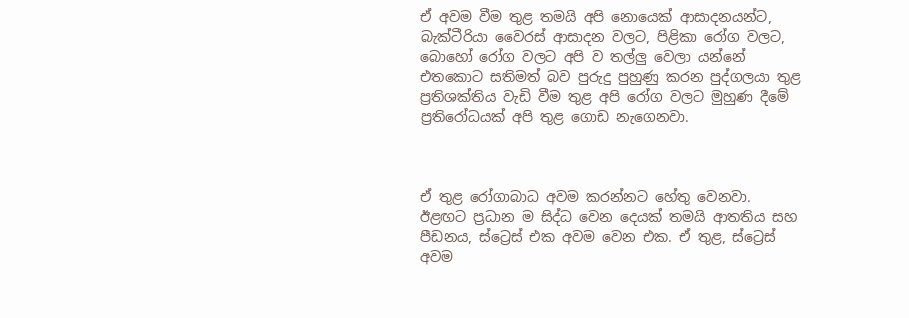ඒ අවම වීම තුළ තමයි අපි නොයෙක් ආසාදනයන්ට, බැක්ටීරියා වෛරස් ආසාදන වලට, පිළිකා රෝග වලට, බොහෝ රෝග වලට අපි ව තල්ලු වෙලා යන්නේ එතකොට සතිමත් බව පුරුදු පුහුණු කරන පුද්ගලයා තුළ ප්‍රතිශක්තිය වැඩි වීම තුළ අපි රෝග වලට මුහුණ දීමේ ප්‍රතිරෝධයක් අපි තුළ ගොඩ නැගෙනවා.



ඒ තුළ රෝගාබාධ අවම කරන්නට හේතු වෙනවා. ඊළඟට ප්‍රධාන ම සිද්ධ වෙන දෙයක් තමයි ආතතිය සහ පීඩනය, ස්ට්‍රෙස් එක අවම වෙන එක. ඒ තුළ, ස්ට්‍රෙස් අවම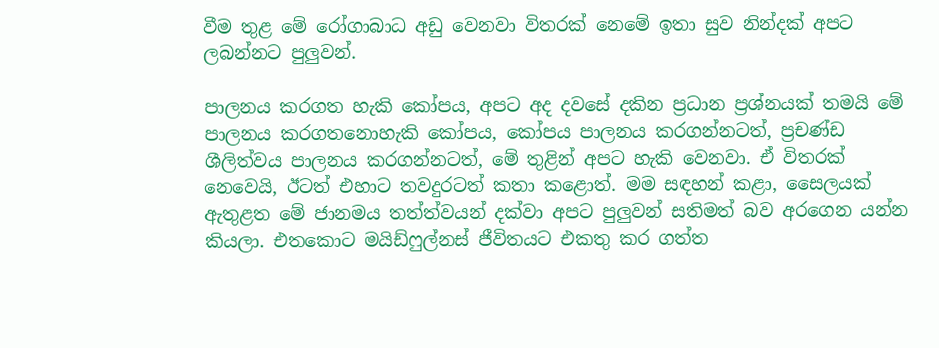වීම තුළ මේ රෝගාබාධ අඩු වෙනවා විතරක් නෙමේ ඉතා සුව නින්දක් අපට ලබන්නට පුලුවන්.

පාලනය කරගත හැකි කෝපය, අපට අද දවසේ දකින ප්‍රධාන ප්‍රශ්නයක් තමයි මේ පාලනය කරගතනොහැකි කෝපය, කෝපය පාලනය කරගන්නටත්, ප්‍රචණ්ඩ ශීලිත්වය පාලනය කරගන්නටත්, මේ තුළින් අපට හැකි වෙනවා. ඒ විතරක් නෙවෙයි, ඊටත් එහාට තවදුරටත් කතා කළොත්. මම සඳහන් කළා, සෛලයක් ඇතුළත මේ ජානමය තත්ත්වයන් දක්වා අපට පුලුවන් සතිමත් බව අරගෙන යන්න කියලා. එතකොට මයිඩ්ෆුල්නස් ජීවිතයට එකතු කර ගත්ත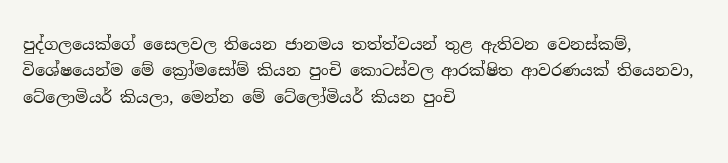පුද්ගලයෙක්ගේ සෛලවල තියෙන ජානමය තත්ත්වයන් තුළ ඇතිවන වෙනස්කම්, විශේෂයෙන්ම මේ ක්‍රෝමසෝම් කියන පුංචි කොටස්වල ආරක්ෂිත ආවරණයක් තියෙනවා, ටේලොමියර් කියලා, මෙන්න මේ ටේලෝමියර් කියන පුංචි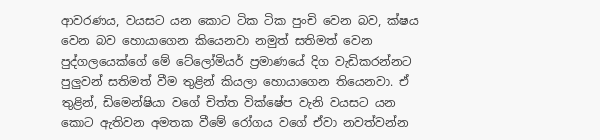ආවරණය, වයසට යන කොට ටික ටික පුංචි වෙන බව, ක්ෂය වෙන බව හොයාගෙන කියෙනවා නමුත් සතිමත් වෙන පුද්ගලයෙක්ගේ මේ ටේලෝමියර් ප්‍රමාණයේ දිග වැඩිකරන්නට පුලුවන් සතිමත් වීම තුළින් කියලා හොයාගෙන තියෙනවා. ඒ තුළින්, ඩිමෙන්ෂියා වගේ චිත්ත වික්ෂේප වැනි වයසට යන කොට ඇතිවන අමතක වීමේ රෝගය වගේ ඒවා නවත්වන්න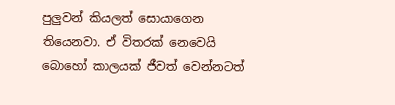පුලුවන් කියලත් සොයාගෙන තියෙනවා. ඒ විතරක් නෙවෙයි බොහෝ කාලයක් ජීවත් වෙන්නටත්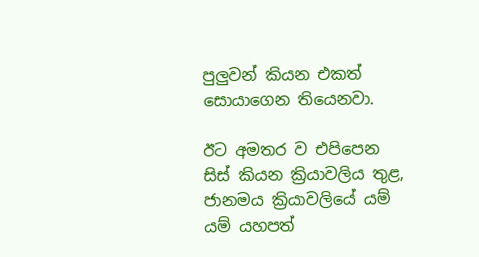පුලුවන් කියන එකත් සොයාගෙන තියෙනවා.

ඊට අමතර ව එපිපෙන සිස් කියන ක්‍රියාවලිය තුළ, ජානමය ක්‍රියාවලියේ යම් යම් යහපත්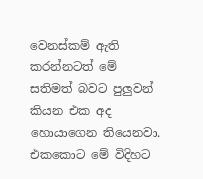වෙනස්කම් ඇති කරන්නටත් මේ සතිමත් බවට පුලුවන් කියන එක අද හොයාගෙන තියෙනවා. එකකොට මේ විදිහට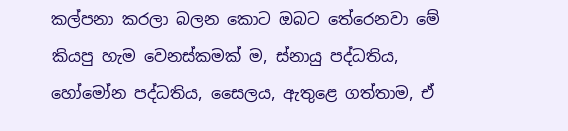කල්පනා කරලා බලන කොට ඔබට තේරෙනවා මේ කියපු හැම වෙනස්කමක් ම, ස්නායු පද්ධතිය, හෝමෝන පද්ධතිය, සෛලය, ඇතුළෙ ගත්තාම, ඒ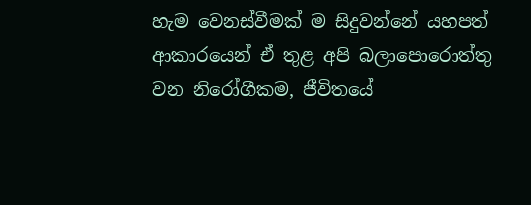හැම වෙනස්වීමක් ම සිදුවන්නේ යහපත් ආකාරයෙන් ඒ තුළ අපි බලාපොරොත්තු වන නිරෝගීකම, ජීවිතයේ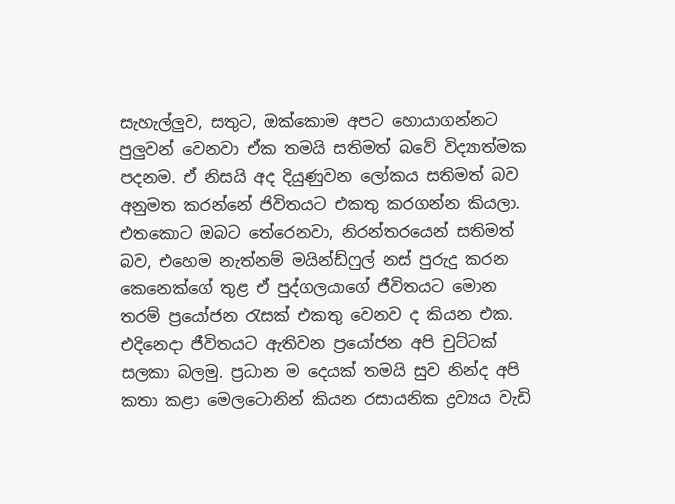සැහැල්ලුව, සතුට, ඔක්කොම අපට හොයාගන්නට පුලුවන් වෙනවා ඒක තමයි සතිමත් බවේ විද්‍යාත්මක පදනම. ඒ නිසයි අද දියුණුවන ලෝකය සතිමත් බව අනුමත කරන්නේ ජිවිතයට එකතු කරගන්න කියලා. එතකොට ඔබට තේරෙනවා, නිරන්තරයෙන් සතිමත් බව, එහෙම නැත්නම් මයින්ඩ්ෆුල් නස් පුරුදු කරන කෙනෙක්ගේ තුළ ඒ පුද්ගලයාගේ ජීවිතයට මොන තරම් ප්‍රයෝජන රැසක් එකතු වෙනව ද කියන එක. එදිනෙදා ජීවිතයට ඇතිවන ප්‍රයෝජන අපි චුට්ටක් සලකා බලමු. ප්‍රධාන ම දෙයක් තමයි සුව නින්ද අපි කතා කළා මෙලටොනින් කියන රසායනික ද්‍රව්‍යය වැඩි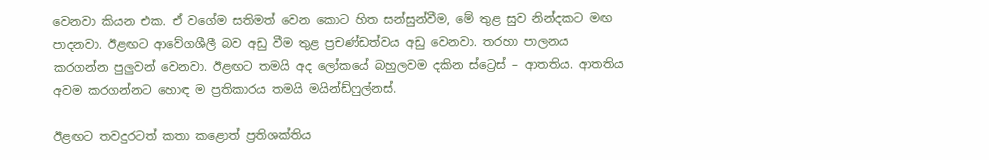වෙනවා කියන එක. ඒ වගේම සතිමත් වෙන කොට හිත සන්සුන්වීම, මේ තුළ සුව නින්දකට මඟ පාදනවා. ඊළඟට ආවේගශීලී බව අඩු වීම තුළ ප්‍රචණ්ඩත්වය අඩු වෙනවා. තරහා පාලනය කරගන්න පුලුවන් වෙනවා. ඊළඟට තමයි අද ලෝකයේ බහුලවම දකින ස්ට්‍රෙස් – ආතතිය. ආතතිය අවම කරගන්නට හොඳ ම ප්‍රතිකාරය තමයි මයින්ඩ්ෆුල්නස්.

ඊළඟට තවදුරටත් කතා කළොත් ප්‍රතිශක්තිය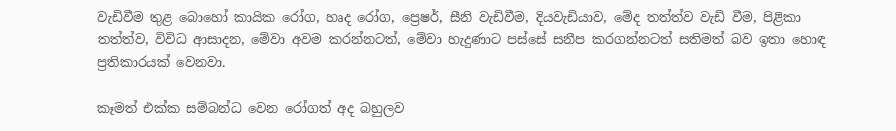වැඩිවීම තුළ බොහෝ කායික රෝග, හෘද රෝග, ප්‍රෙෂර්, සීනි වැඩිවීම, දියවැඩියාව, මේද තත්ත්ව වැඩි වීම, පිළිකා තත්ත්ව, විවිධ ආසාදන, මේවා අවම කරන්නටත්, මේවා හැදුණාට පස්සේ සනීප කරගන්නටත් සතිමත් බව ඉතා හොඳ ප්‍රතිකාරයක් වෙනවා.

කෑමත් එක්ක සම්බන්ධ වෙන රෝගත් අද බහුලව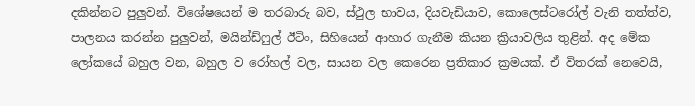දකින්නට පුලුවන්. විශේෂයෙන් ම තරබාරු බව, ස්ථුල භාවය, දියවැඩියාව, කොලෙස්ටරෝල් වැනි තත්ත්ව, පාලනය කරන්න පුලුවන්, මයින්ඩ්ෆුල් ඊටිං, සිහියෙන් ආහාර ගැනීම කියන ක්‍රියාවලිය තුළින්. අද මේක ලෝකයේ බහුල වන, බහුල ව රෝහල් වල, සායන වල කෙරෙන ප්‍රතිකාර ක්‍රමයක්. ඒ විතරක් නෙවෙයි,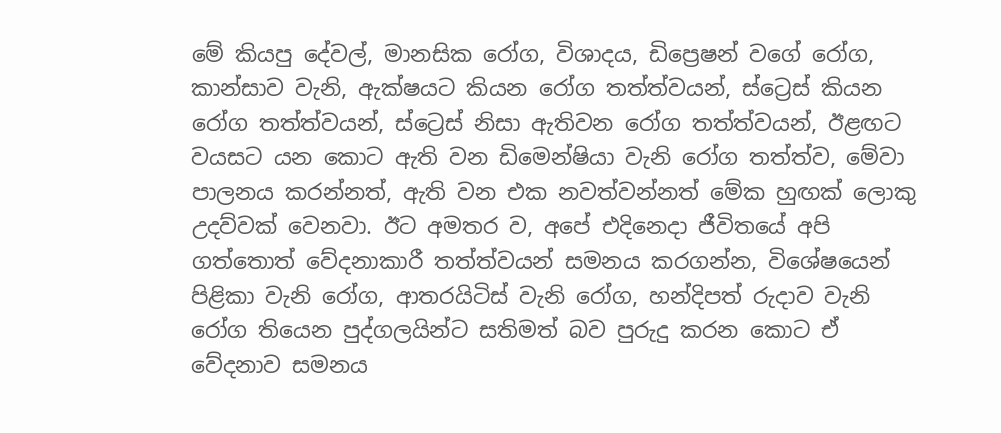මේ කියපු දේවල්, මානසික රෝග, විශාදය, ඩිප්‍රෙෂන් වගේ රෝග, කාන්සාව වැනි, ඇක්ෂයට කියන රෝග තත්ත්වයන්, ස්ට්‍රෙස් කියන රෝග තත්ත්වයන්, ස්ට්‍රෙස් නිසා ඇතිවන රෝග තත්ත්වයන්, ඊළඟට වයසට යන කොට ඇති වන ඩිමෙන්ෂියා වැනි රෝග තත්ත්ව, මේවා පාලනය කරන්නත්, ඇති වන එක නවත්වන්නත් මේක හුඟක් ලොකු උදව්වක් වෙනවා. ඊට අමතර ව, අපේ එදිනෙදා ජීවිතයේ අපි ගත්තොත් වේදනාකාරී තත්ත්වයන් සමනය කරගන්න, විශේෂයෙන් පිළිකා වැනි රෝග, ආතරයිටිස් වැනි රෝග, හන්දිපත් රුදාව වැනි රෝග තියෙන පුද්ගලයින්ට සතිමත් බව පුරුදු කරන කොට ඒ වේදනාව සමනය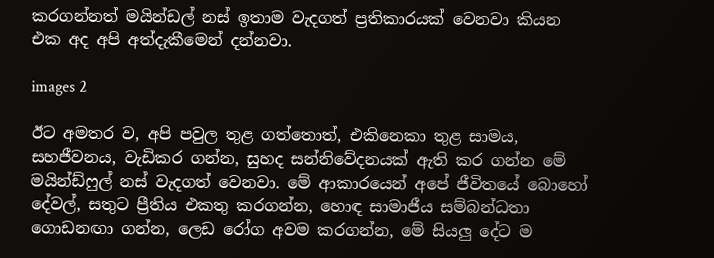කරගන්නත් මයින්ඩල් නස් ඉතාම වැදගත් ප්‍රතිකාරයක් වෙනවා කියන එක අද අපි අත්දැකීමෙන් දන්නවා.

images 2

ඊට අමතර ව, අපි පවුල තුළ ගත්තොත්, එකිනෙකා තුළ සාමය, සහජීවනය, වැඩිකර ගන්න, සුහද සන්නිවේදනයක් ඇති කර ගන්න මේ මයින්ඩ්ෆුල් නස් වැදගත් වෙනවා. මේ ආකාරයෙන් අපේ ජීවිතයේ බොහෝ දේවල්, සතුට ප්‍රීතිය එකතු කරගන්න, හොඳ සාමාජීය සම්බන්ධතා ගොඩනඟා ගන්න, ලෙඩ රෝග අවම කරගන්න, මේ සියලු දේට ම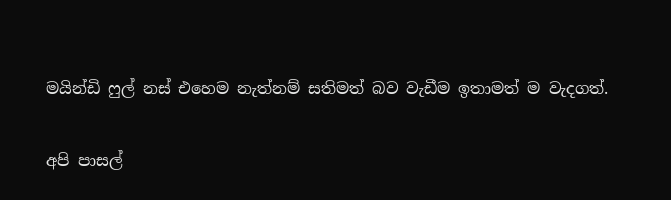මයින්ඩි ෆුල් නස් එහෙම නැත්නම් සතිමත් බව වැඩීම ඉතාමත් ම වැදගත්.

අපි පාසල්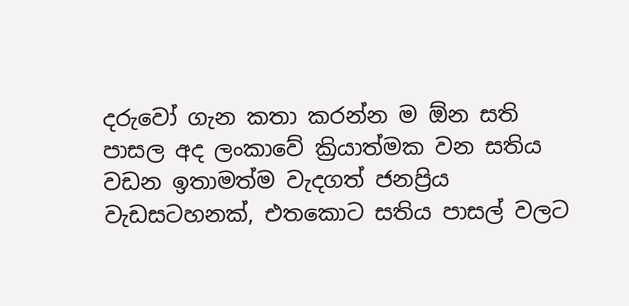දරුවෝ ගැන කතා කරන්න ම ඕන සති පාසල අද ලංකාවේ ක්‍රියාත්මක වන සතිය වඩන ඉතාමත්ම වැදගත් ජනප්‍රිය වැඩසටහනක්, එතකොට සතිය පාසල් වලට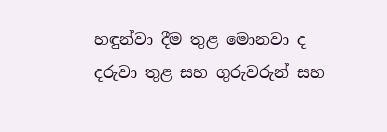හඳුන්වා දීම තුළ මොනවා ද දරුවා තුළ සහ ගුරුවරුන් සහ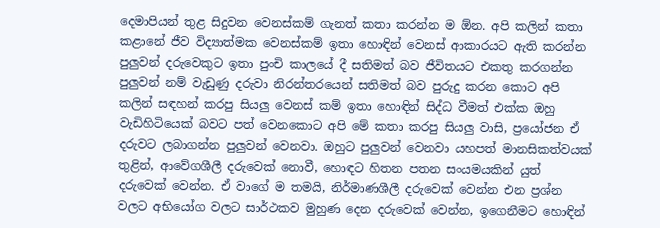දෙමාපියන් තුළ සිදුවන වෙනස්කම් ගැනත් කතා කරන්න ම ඕන. අපි කලින් කතා කළානේ ජීව විද්‍යාත්මක වෙනස්කම් ඉතා හොඳින් වෙනස් ආකාරයට ඇති කරන්න පුලුවන් දරුවෙකුට ඉතා පුංචි කාලයේ දී සතිමත් බව ජීවිතයට එකතු කරගන්න පුලුවන් නම් වැඩුණු දරුවා නිරන්තරයෙන් සතිමත් බව පුරුදු කරන කොට අපි කලින් සඳහන් කරපු සියලු වෙනස් කම් ඉතා හොඳින් සිද්ධ වීමත් එක්ක ඔහු වැඩිහිටියෙක් බවට පත් වෙනකොට අපි මේ කතා කරපු සියලු වාසි, ප්‍රයෝජන ඒ දරුවට ලබාගන්න පුලුවන් වෙනවා. ඔහුට පුලුවන් වෙනවා යහපත් මානසිකත්වයක් තුළින්, ආවේගශීලී දරුවෙක් නොවී, හොඳට හිතන පතන සංයමයකින් යුත් දරුවෙක් වෙන්න. ඒ වාගේ ම තමයි, නිර්මාණශීලී දරුවෙක් වෙන්න එන ප්‍රශ්න වලට අභියෝග වලට සාර්ථකව මුහුණ දෙන දරුවෙක් වෙන්න, ඉගෙනීමට හොඳින්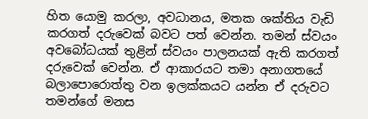හිත යොමු කරලා, අවධානය, මතක ශක්තිය වැඩි කරගත් දරුවෙක් බවට පත් වෙන්න. තමන් ස්වයං අවබෝධයක් තුළින් ස්වයං පාලනයක් ඇති කරගත් දරුවෙක් වෙන්න. ඒ ආකාරයට තමා අනාගතයේ බලාපොරොත්තු වන ඉලක්කයට යන්න ඒ දරුවට තමන්ගේ මනස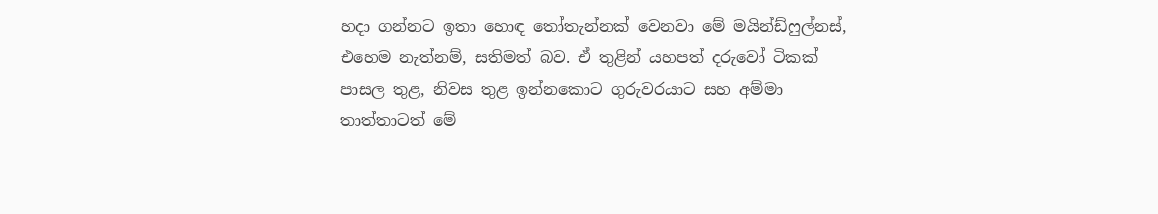හදා ගන්නට ඉතා හොඳ තෝතැන්නක් වෙනවා මේ මයින්ඩ්ෆුල්නස්, එහෙම නැත්නම්, සතිමත් බව. ඒ තුළින් යහපත් දරුවෝ ටිකක් පාසල තුළ, නිවස තුළ ඉන්නකොට ගුරුවරයාට සහ අම්මා තාත්තාටත් මේ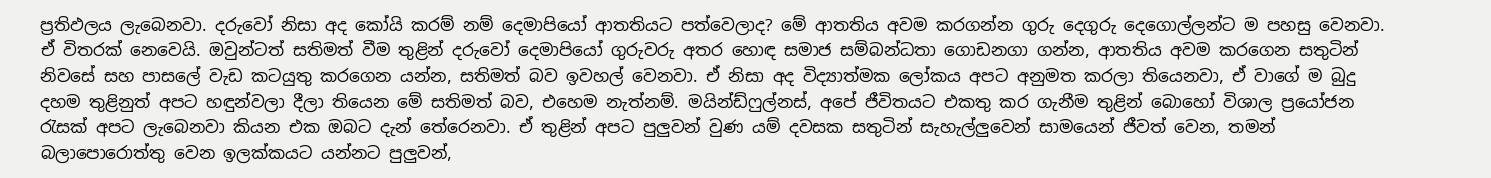ප්‍රතිඵලය ලැබෙනවා. දරුවෝ නිසා අද කෝයි කරම් නම් දෙමාපියෝ ආතතියට පත්වෙලාද? මේ ආතතිය අවම කරගන්න ගුරු දෙගුරු දෙගොල්ලන්ට ම පහසු වෙනවා. ඒ විතරක් නෙවෙයි. ඔවුන්ටත් සතිමත් වීම තුළින් දරුවෝ දෙමාපියෝ ගුරුවරු අතර හොඳ සමාජ සම්බන්ධතා ගොඩනගා ගන්න, ආතතිය අවම කරගෙන සතුටින් නිවසේ සහ පාසලේ වැඩ කටයුතු කරගෙන යන්න, සතිමත් බව ඉවහල් වෙනවා. ඒ නිසා අද විද්‍යාත්මක ලෝකය අපට අනුමත කරලා තියෙනවා, ඒ වාගේ ම බුදු දහම තුළිනුත් අපට හඳුන්වලා දීලා තියෙන මේ සතිමත් බව, එහෙම නැත්නම්. මයින්ඩ්ෆුල්නස්, අපේ ජීවිතයට එකතු කර ගැනීම තුළින් බොහෝ විශාල ප්‍රයෝජන රැසක් අපට ලැබෙනවා කියන එක ඔබට දැන් තේරෙනවා. ඒ තුළින් අපට පුලුවන් වුණ යම් දවසක සතුටින් සැහැල්ලුවෙන් සාමයෙන් ජීවත් වෙන, තමන් බලාපොරොත්තු වෙන ඉලක්කයට යන්නට පුලුවන්,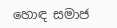හොඳ සමාජ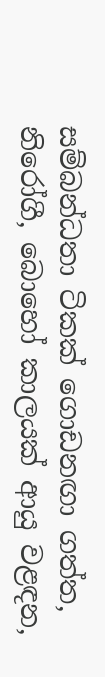සම්බන්ධතා ටිකක් ගොඩනඟා ගත්ත, නිරෝගී, බොහෝ කාලයක් ආයු වළඳන,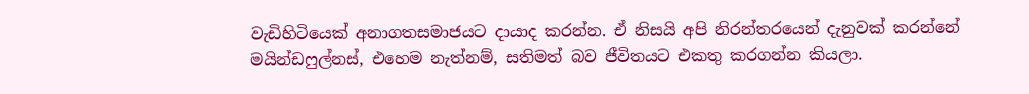වැඩිහිටියෙක් අනාගතසමාජයට දායාද කරන්න. ඒ නිසයි අපි නිරන්තරයෙන් දැනුවක් කරන්නේ මයින්ඩෆුල්නස්, එහෙම නැත්නම්, සතිමත් බව ජීවිතයට එකතු කරගන්න කියලා.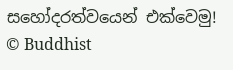සහෝදරත්වයෙන් එක්වෙමු!
© Buddhist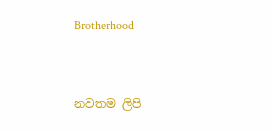Brotherhood



නවතම ලිපි